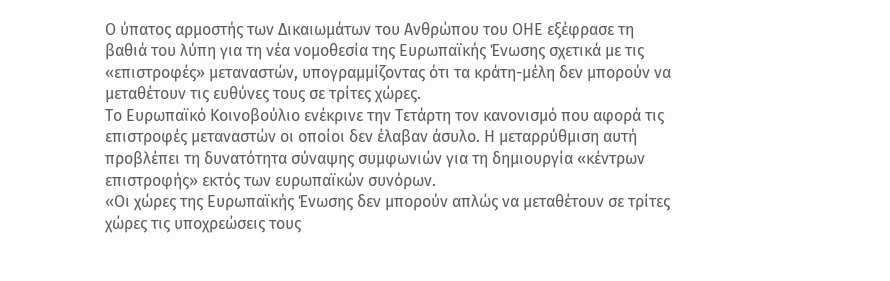Ο ύπατος αρμοστής των Δικαιωμάτων του Ανθρώπου του ΟΗΕ εξέφρασε τη βαθιά του λύπη για τη νέα νομοθεσία της Ευρωπαϊκής Ένωσης σχετικά με τις «επιστροφές» μεταναστών, υπογραμμίζοντας ότι τα κράτη-μέλη δεν μπορούν να μεταθέτουν τις ευθύνες τους σε τρίτες χώρες.
Το Ευρωπαϊκό Κοινοβούλιο ενέκρινε την Τετάρτη τον κανονισμό που αφορά τις επιστροφές μεταναστών οι οποίοι δεν έλαβαν άσυλο. Η μεταρρύθμιση αυτή προβλέπει τη δυνατότητα σύναψης συμφωνιών για τη δημιουργία «κέντρων επιστροφής» εκτός των ευρωπαϊκών συνόρων.
«Οι χώρες της Ευρωπαϊκής Ένωσης δεν μπορούν απλώς να μεταθέτουν σε τρίτες χώρες τις υποχρεώσεις τους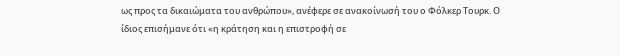ως προς τα δικαιώματα του ανθρώπου», ανέφερε σε ανακοίνωσή του ο Φόλκερ Τουρκ. Ο ίδιος επισήμανε ότι «η κράτηση και η επιστροφή σε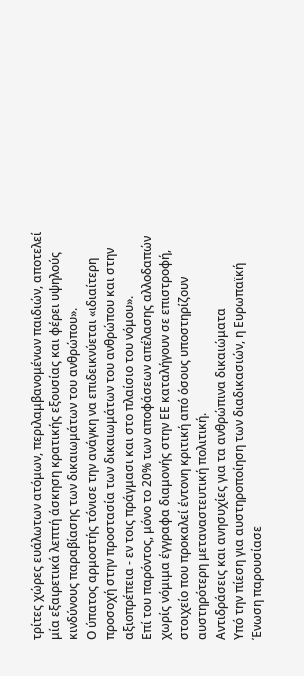τρίτες χώρες ευάλωτων ατόμων, περιλαμβανομένων παιδιών, αποτελεί μία εξαιρετικά λεπτή άσκηση κρατικής εξουσίας και φέρει υψηλούς κινδύνους παραβίασης των δικαιωμάτων του ανθρώπου».
Ο ύπατος αρμοστής τόνισε την ανάγκη να επιδεικνύεται «ιδιαίτερη προσοχή στην προστασία των δικαιωμάτων του ανθρώπου και στην αξιοπρέπεια - εν τοις πράγμασι και στο πλαίσιο του νόμου».
Επί του παρόντος, μόνο το 20% των αποφάσεων απέλασης αλλοδαπών χωρίς νόμιμα έγγραφα διαμονής στην ΕΕ καταλήγουν σε επιστροφή, στοιχείο που προκαλεί έντονη κριτική από όσους υποστηρίζουν αυστηρότερη μεταναστευτική πολιτική.
Αντιδράσεις και ανησυχίες για τα ανθρώπινα δικαιώματα
Υπό την πίεση για αυστηροποίηση των διαδικασιών, η Ευρωπαϊκή Ένωση παρουσίασε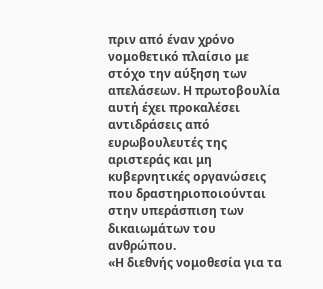πριν από έναν χρόνο νομοθετικό πλαίσιο με στόχο την αύξηση των απελάσεων. Η πρωτοβουλία αυτή έχει προκαλέσει αντιδράσεις από ευρωβουλευτές της αριστεράς και μη κυβερνητικές οργανώσεις που δραστηριοποιούνται στην υπεράσπιση των δικαιωμάτων του ανθρώπου.
«Η διεθνής νομοθεσία για τα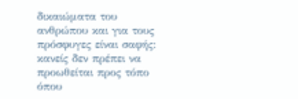δικαιώματα του ανθρώπου και για τους πρόσφυγες είναι σαφής: κανείς δεν πρέπει να προωθείται προς τόπο όπου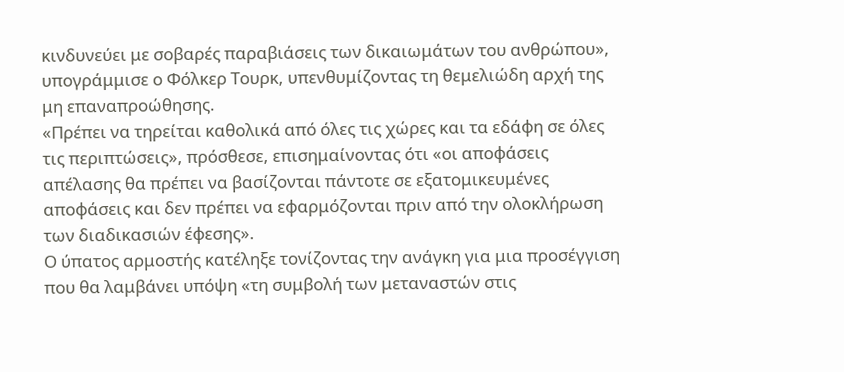κινδυνεύει με σοβαρές παραβιάσεις των δικαιωμάτων του ανθρώπου», υπογράμμισε ο Φόλκερ Τουρκ, υπενθυμίζοντας τη θεμελιώδη αρχή της μη επαναπροώθησης.
«Πρέπει να τηρείται καθολικά από όλες τις χώρες και τα εδάφη σε όλες τις περιπτώσεις», πρόσθεσε, επισημαίνοντας ότι «οι αποφάσεις απέλασης θα πρέπει να βασίζονται πάντοτε σε εξατομικευμένες αποφάσεις και δεν πρέπει να εφαρμόζονται πριν από την ολοκλήρωση των διαδικασιών έφεσης».
Ο ύπατος αρμοστής κατέληξε τονίζοντας την ανάγκη για μια προσέγγιση που θα λαμβάνει υπόψη «τη συμβολή των μεταναστών στις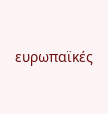ευρωπαϊκές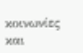κοινωνίες και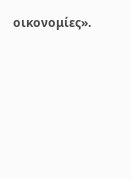οικονομίες».